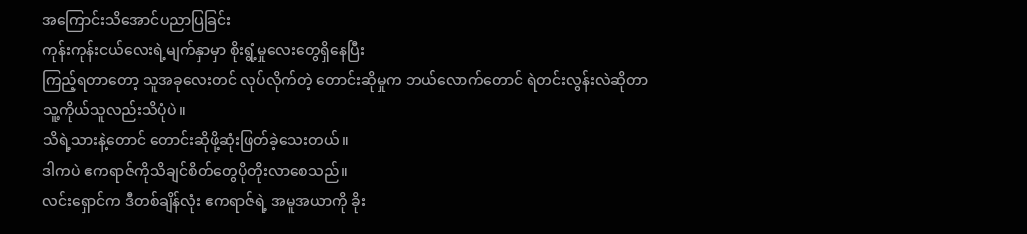အကြောင်းသိအောင်ပညာပြခြင်း
ကုန်းကုန်းငယ်လေးရဲ့မျက်နှာမှာ စိုးရွံ့မှုလေးတွေရှိနေပြီး
ကြည့်ရတာတော့ သူအခုလေးတင် လုပ်လိုက်တဲ့ တောင်းဆိုမှုက ဘယ်လောက်တောင် ရဲတင်းလွန်းလဲဆိုတာ
သူ့ကိုယ်သူလည်းသိပုံပဲ။
သိရဲ့သားနဲ့တောင် တောင်းဆိုဖို့ဆုံးဖြတ်ခဲ့သေးတယ်။
ဒါကပဲ ဧကရာဇ်ကိုသိချင်စိတ်တွေပိုတိုးလာစေသည်။
လင်းရှောင်က ဒီတစ်ချိန်လုံး ဧကရာဇ်ရဲ့ အမူအယာကို ခိုး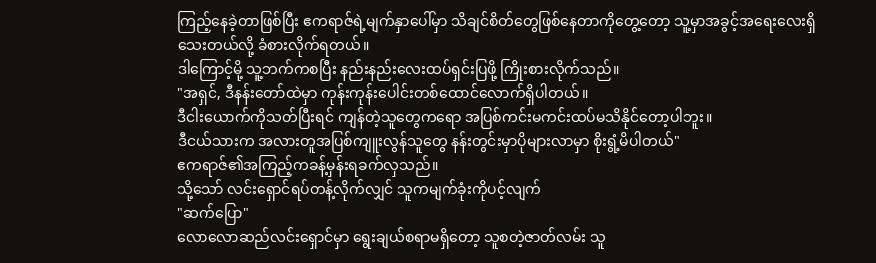ကြည့်နေခဲ့တာဖြစ်ပြီး ဧကရာဇ်ရဲ့မျက်နှာပေါ်မှာ သိချင်စိတ်တွေဖြစ်နေတာကိုတွေ့တော့ သူ့မှာအခွင့်အရေးလေးရှိသေးတယ်လို့ ခံစားလိုက်ရတယ်။
ဒါကြောင့်မို့ သူ့ဘက်ကစပြီး နည်းနည်းလေးထပ်ရှင်းပြဖို့ ကြိုးစားလိုက်သည်။
"အရှင်, ဒီနန်းတော်ထဲမှာ ကုန်းကုန်းပေါင်းတစ်ထောင်လောက်ရှိပါတယ်။
ဒီငါးယောက်ကိုသတ်ပြီးရင် ကျန်တဲ့သူတွေကရော အပြစ်ကင်းမကင်းထပ်မသိနိုင်တော့ပါဘူး။
ဒီငယ်သားက အလားတူအပြစ်ကျူးလွန်သူတွေ နန်းတွင်းမှာပိုများလာမှာ စိုးရွံ့မိပါတယ်"
ဧကရာဇ်၏အကြည့်ကခန့်မှန်းရခက်လှသည်။
သို့သော် လင်းရှောင်ရပ်တန့်လိုက်လျှင် သူကမျက်ခုံးကိုပင့်လျက်
"ဆက်ပြော"
လောလောဆည်လင်းရှောင်မှာ ရွေးချယ်စရာမရှိတော့ သူစတဲ့ဇာတ်လမ်း သူ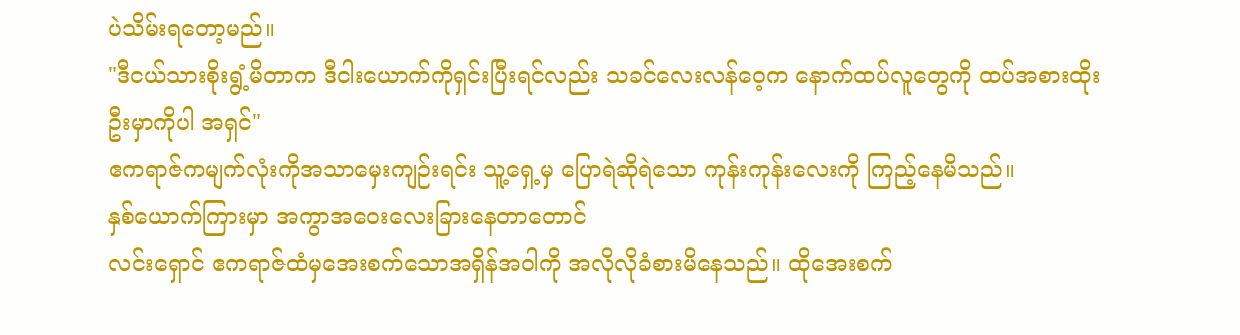ပဲသိမ်းရတော့မည်။
"ဒီငယ်သားစိုးရွံ့မိတာက ဒီငါးယောက်ကိုရှင်းပြီးရင်လည်း သခင်လေးလန်ဝေ့က နောက်ထပ်လူတွေကို ထပ်အစားထိုးဦးမှာကိုပါ အရှင်"
ဧကရာဇ်ကမျက်လုံးကိုအသာမှေးကျဉ်းရင်း သူ့ရှေ့မှ ပြောရဲဆိုရဲသော ကုန်းကုန်းလေးကို ကြည့်နေမိသည်။
နှစ်ယောက်ကြားမှာ အကွာအဝေးလေးခြားနေတာတောင်
လင်းရှောင် ဧကရာဇ်ထံမှအေးစက်သောအရှိန်အဝါကို အလိုလိုခံစားမိနေသည်။ ထိုအေးစက်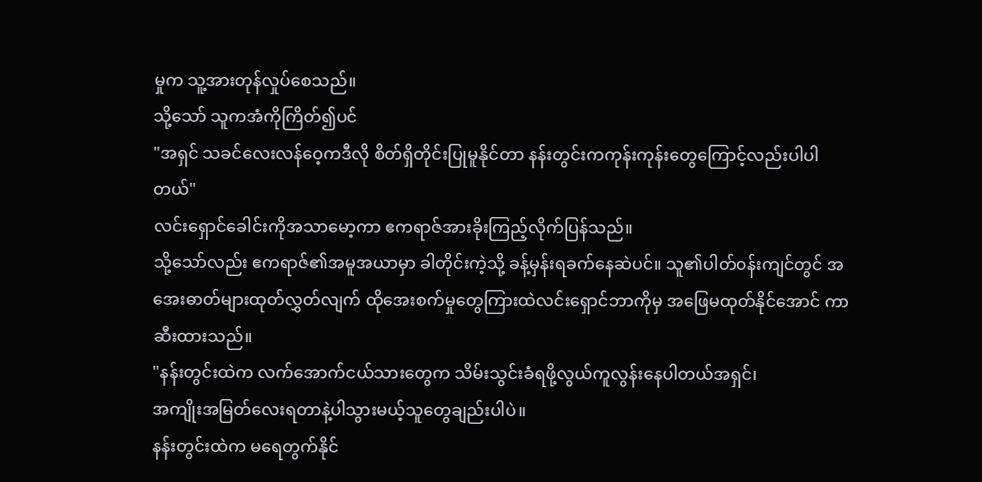မှုက သူ့အားတုန်လှုပ်စေသည်။
သို့သော် သူကအံကိုကြိတ်၍ပင်
"အရှင် သခင်လေးလန်ဝေ့ကဒီလို စိတ်ရှိတိုင်းပြုမူနိုင်တာ နန်းတွင်းကကုန်းကုန်းတွေကြောင့်လည်းပါပါတယ်"
လင်းရှောင်ခေါင်းကိုအသာမော့ကာ ဧကရာဇ်အားခိုးကြည့်လိုက်ပြန်သည်။
သို့သော်လည်း ဧကရာဇ်၏အမူအယာမှာ ခါတိုင်းကဲ့သို့ ခန့်မှန်းရခက်နေဆဲပင်။ သူ၏ပါတ်၀န်းကျင်တွင် အအေးဓာတ်များထုတ်လွှတ်လျက် ထိုအေးစက်မှုတွေကြားထဲလင်းရှောင်ဘာကိုမှ အဖြေမထုတ်နိုင်အောင် ကာဆီးထားသည်။
"နန်းတွင်းထဲက လက်အောက်ငယ်သားတွေက သိမ်းသွင်းခံရဖို့လွယ်ကူလွန်းနေပါတယ်အရှင်၊
အကျိုးအမြတ်လေးရတာနဲ့ပါသွားမယ့်သူတွေချည်းပါပဲ။
နန်းတွင်းထဲက မရေတွက်နိုင်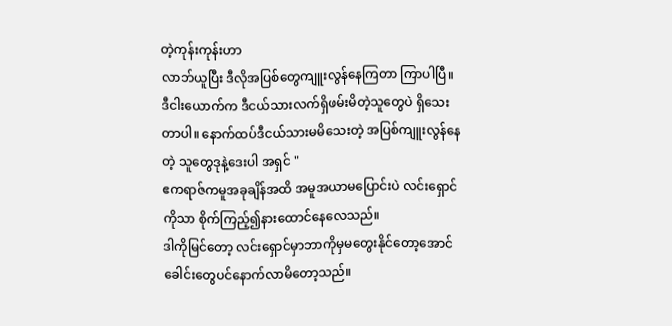တဲ့ကုန်းကုန်းဟာ
လာဘ်ယူပြီး ဒီလိုအပြစ်တွေကျူးလွန်နေကြတာ ကြာပါပြီ။
ဒီငါးယောက်က ဒီငယ်သားလက်ရှိဖမ်းမိတဲ့သူတွေပဲ ရှိသေးတာပါ။ နောက်ထပ်ဒီငယ်သားမမိသေးတဲ့ အပြစ်ကျူးလွန်နေတဲ့ သူတွေဒုနဲ့ဒေးပါ အရှင် "
ဧကရာဇ်ကမူအခုချိန်အထိ အမူအယာမပြောင်းပဲ လင်းရှောင်ကိုသာ စိုက်ကြည့်၍နားထောင်နေလေသည်။
ဒါကိုမြင်တော့ လင်းရှောင်မှာဘာကိုမှမတွေးနိုင်တော့အောင် ခေါင်းတွေပင်နောက်လာမိတော့သည်။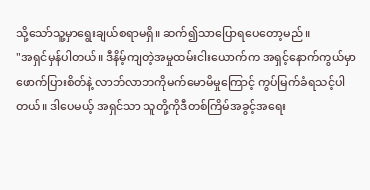သို့သော်သူ့မှာရွေးချယ်စရာမရှိ။ ဆက်၍သာပြောရပေတော့မည်။
"အရှင်မှန်ပါတယ်။ ဒီနိမ့်ကျတဲ့အမှုထမ်းငါးယောက်က အရှင့်နောက်ကွယ်မှာဖောက်ပြားစိတ်နဲ့ လာဘ်လာဘကိုမက်မောမိမှုကြောင့် ကွပ်မြက်ခံရသင့်ပါတယ်။ ဒါပေမယ့် အရှင်သာ သူတို့ကိုဒီတစ်ကြိမ်အခွင့်အရေး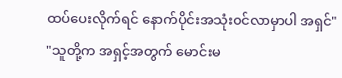ထပ်ပေးလိုက်ရင် နောက်ပိုင်းအသုံး၀င်လာမှာပါ အရှင်"
"သူတို့က အရှင့်အတွက် မောင်းမ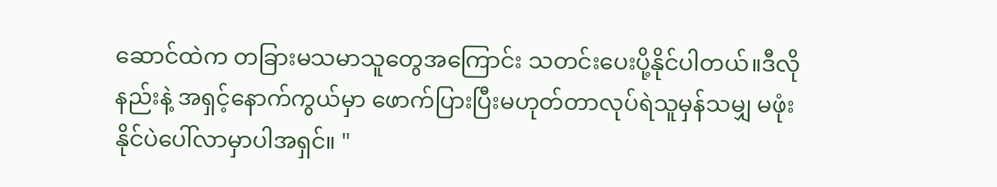ဆောင်ထဲက တခြားမသမာသူတွေအကြောင်း သတင်းပေးပို့နိုင်ပါတယ်။ဒီလိုနည်းနဲ့ အရှင့်နောက်ကွယ်မှာ ဖောက်ပြားပြီးမဟုတ်တာလုပ်ရဲသူမှန်သမျှ မဖုံးနိုင်ပဲပေါ်လာမှာပါအရှင်။ "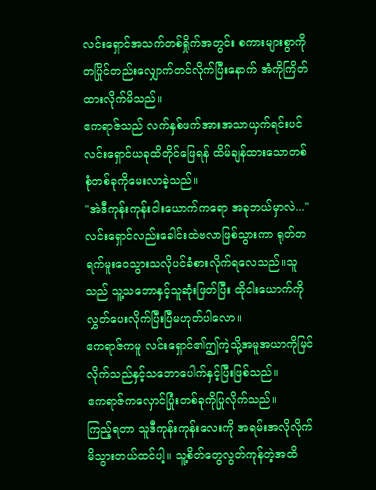လင်းရှောင်အသက်တစ်ရှိုက်အတွင်း စကားများစွာကို တပြိုင်တည်းလျှောက်တင်လိုက်ပြီးနောက် အံကိုကြိတ်ထားလိုက်မိသည်။
ဧကရာဇ်သည် လက်နှစ်ဖက်အားအသာယှက်ရင်းပင် လင်းရှောင်ယခုထိတိုင်ဖြေရန် ထိမ်ချန်ထားသောတစ်စုံတစ်ခုကိုမေးလာခဲ့သည်။
"အဲဒီကုန်းကုန်းငါးယောက်ကရော အခုဘယ်မှာလဲ..."
လင်းရှောင်လည်းခေါင်းထဲဗလာဖြစ်သွားကာ ရုတ်တရက်မူးဝေသွားသလိုပင်ခံစားလိုက်ရလေသည်။သူသည် သူ့သဘောနှင့်သူဆုံးဖြတ်ပြီး ထိုငါးယောက်ကိုလွှတ်ပေးလိုက်ပြီးပြီမဟုတ်ပါလော။
ဧကရာဇ်ကမူ လင်းရှောင်၏ဤကဲ့သို့အမူအယာကိုမြင်လိုက်သည်နှင့်သဘောပေါက်နှင့်ပြီးဖြစ်သည်။
ဧကရာဇ်ကလှောင်ပြုံးတစ်ခုကိုပြုလိုက်သည်။
ကြည့်ရတာ သူဒီကုန်းကုန်းလေးကို အရမ်းအလိုလိုက်မိသွားတယ်ထင်ပါ့။ သူ့စိတ်တွေလွတ်ကုန်တဲ့အထိ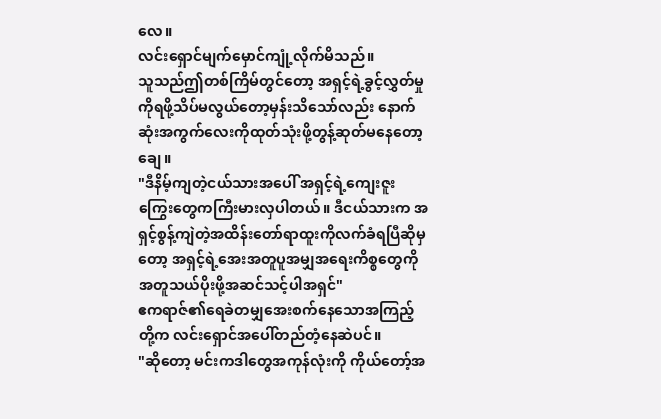လေ။
လင်းရှောင်မျက်မှောင်ကျုံ့လိုက်မိသည်။
သူသည်ဤတစ်ကြိမ်တွင်တော့ အရှင့်ရဲ့ခွင့်လွှတ်မှုကိုရဖို့သိပ်မလွယ်တော့မှန်းသိသော်လည်း နောက်ဆုံးအကွက်လေးကိုထုတ်သုံးဖို့တွန့်ဆုတ်မနေတော့ချေ။
"ဒီနိမ့်ကျတဲ့ငယ်သားအပေါ် အရှင့်ရဲ့ကျေးဇူးကြွေးတွေကကြီးမားလှပါတယ်။ ဒီငယ်သားက အရှင့်စွန့်ကျဲတဲ့အထိန်းတော်ရာထူးကိုလက်ခံရပြီဆိုမှတော့ အရှင့်ရဲ့အေးအတူပူအမျှအရေးကိစ္စတွေကို အတူသယ်ပိုးဖို့အဆင်သင့်ပါအရှင်"
ဧကရာဇ်၏ရေခဲတမျှအေးစက်နေသောအကြည့်တို့က လင်းရှောင်အပေါ်တည်တံ့နေဆဲပင်။
"ဆိုတော့ မင်းကဒါတွေအကုန်လုံးကို ကိုယ်တော့်အ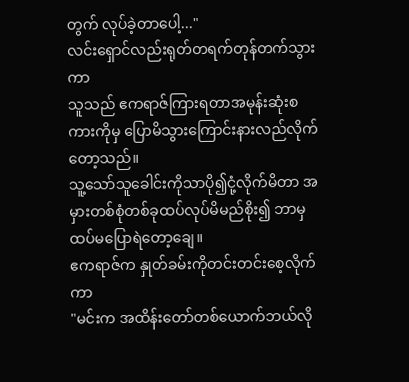တွက် လုပ်ခဲ့တာပေါ့..."
လင်းရှောင်လည်းရုတ်တရက်တုန်တက်သွားကာ
သူသည် ဧကရာဇ်ကြားရတာအမုန်းဆုံးစကားကိုမှ ပြောမိသွားကြောင်းနားလည်လိုက်တော့သည်။
သူ့သော်သူခေါင်းကိုသာပို၍ငုံ့လိုက်မိတာ အမှားတစ်စုံတစ်ခုထပ်လုပ်မိမည်စိုး၍ ဘာမှထပ်မပြောရဲတော့ချေ။
ဧကရာဇ်က နှုတ်ခမ်းကိုတင်းတင်းစေ့လိုက်ကာ
"မင်းက အထိန်းတော်တစ်ယောက်ဘယ်လို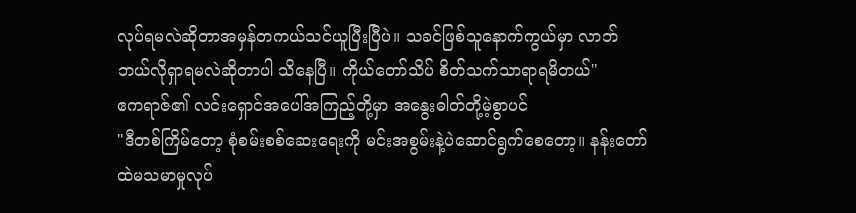လုပ်ရမလဲဆိုတာအမှန်တကယ်သင်ယူပြီးပြီပဲ။ သခင်ဖြစ်သူနောက်ကွယ်မှာ လာဘ်ဘယ်လိုရှာရမလဲဆိုတာပါ သိနေပြီ။ ကိုယ်တော်သိပ် စိတ်သက်သာရာရမိတယ်"
ဧကရာဇ်၏ လင်းရှောင်အပေါ်အကြည့်တို့မှာ အနွေးဓါတ်တို့မဲ့စွာပင်
"ဒီတစ်ကြိမ်တော့ စုံစမ်းစစ်ဆေးရေးကို မင်းအစွမ်းနဲ့ပဲဆောင်ရွက်စေတော့။ နန်းတော်ထဲမသမာမှုလုပ်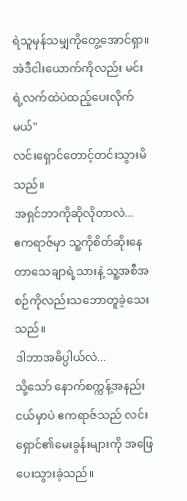ရဲသူမှန်သမျှကိုတွေ့အောင်ရှာ။ အဲဒီငါးယောက်ကိုလည်း မင်းရဲ့လက်ထဲပဲထည့်ပေးလိုက်မယ်"
လင်းရှောင်တောင့်တင်းသွားမိသည်။
အရှင်ဘာကိုဆိုလိုတာလဲ...
ဧကရာဇ်မှာ သူ့ကိုစိတ်ဆိုးနေတာသေချာရဲ့သားနဲ့ သူ့အစီအစဉ်ကိုလည်းသဘောတူခဲ့သေးသည်။
ဒါဘာအဓိပ္ပါယ်လဲ...
သို့သော် နောက်စက္ကန့်အနည်းငယ်မှာပဲ ဧကရာဇ်သည် လင်းရှောင်၏မေးခွန်းများကို အဖြေပေးသွားခဲ့သည်။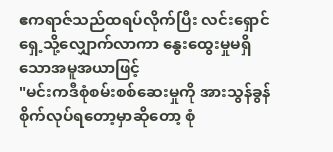ဧကရာဇ်သည်ထရပ်လိုက်ပြီး လင်းရှောင်ရှေ့သို့လျှောက်လာကာ နွေးထွေးမှုမရှိသောအမူအယာဖြင့်
"မင်းကဒီစုံစမ်းစစ်ဆေးမှုကို အားသွန်ခွန်စိုက်လုပ်ရတော့မှာဆိုတော့ စုံ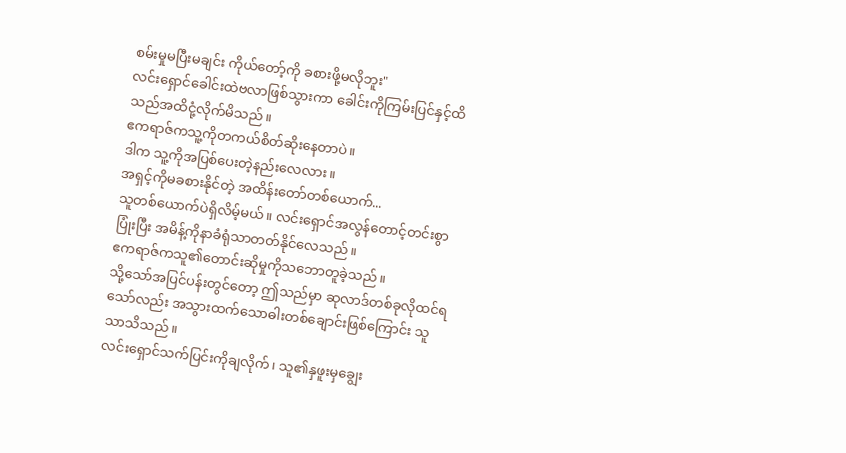စမ်းမှုမပြီးမချင်း ကိုယ်တော့်ကို ခစားဖို့မလိုဘူး"
လင်းရှောင်ခေါင်းထဲဗလာဖြစ်သွားကာ ခေါင်းကိုကြမ်းပြင်နှင့်ထိသည်အထိငုံ့လိုက်မိသည်။
ဧကရာဇ်ကသူ့ကိုတကယ်စိတ်ဆိုးနေတာပဲ။
ဒါက သူ့ကိုအပြစ်ပေးတဲ့နည်းလေလား။
အရှင့်ကိုမခစားနိုင်တဲ့ အထိန်းတော်တစ်ယောက်...
သူတစ်ယောက်ပဲရှိလိမ့်မယ်။ လင်းရှောင်အလွန်တောင့်တင်းစွာပြုံးပြီး အမိန့်ကိုနာခံရုံသာတတ်နိုင်လေသည်။
ဧကရာဇ်ကသူ၏တောင်းဆိုမှုကိုသဘောတူခဲ့သည်။
သို့သော်အပြင်ပန်းတွင်တော့ ဤသည်မှာ ဆုလာဒ်တစ်ခုလိုထင်ရသော်လည်း အသွားထက်သောဓါးတစ်ချောင်းဖြစ်ကြောင်း သူသာသိသည်။
လင်းရှောင်သက်ပြင်းကိုချလိုက်၊ သူ၏နှဖူးမှချွေး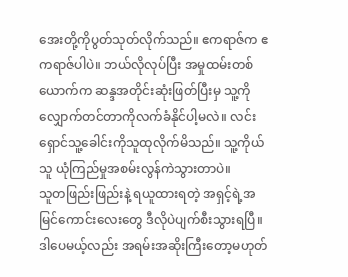အေးတို့ကိုပွတ်သုတ်လိုက်သည်။ ဧကရာဇ်က ဧကရာဇ်ပါပဲ။ ဘယ်လိုလုပ်ပြီး အမှုထမ်းတစ်ယောက်က ဆန္ဒအတိုင်းဆုံးဖြတ်ပြီးမှ သူ့ကိုလျှောက်တင်တာကိုလက်ခံနိုင်ပါ့မလဲ။ လင်းရှောင်သူ့ခေါင်းကိုသူထုလိုက်မိသည်။ သူ့ကိုယ်သူ ယုံကြည်မှုအစမ်းလွန်ကဲသွားတာပဲ။
သူတဖြည်းဖြည်းနဲ့ ရယူထားရတဲ့ အရှင့်ရဲ့အမြင်ကောင်းလေးတွေ ဒီလိုပဲပျက်စီးသွားရပြီ။
ဒါပေမယ့်လည်း အရမ်းအဆိုးကြီးတော့မဟုတ်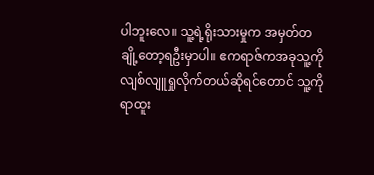ပါဘူးလေ။ သူ့ရဲ့ရိုးသားမှုက အမှတ်တချို့တော့ရဦးမှာပါ။ ဧကရာဇ်ကအခုသူ့ကိုလျစ်လျူရှုလိုက်တယ်ဆိုရင်တောင် သူ့ကိုရာထူး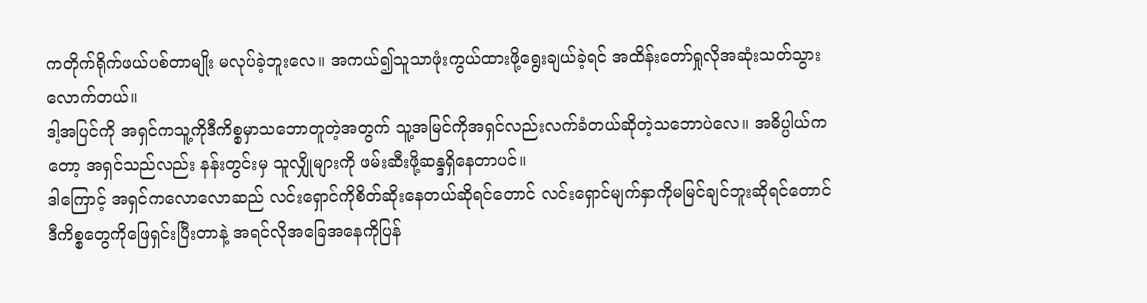ကတိုက်ရိုက်ဖယ်ပစ်တာမျိုး မလုပ်ခဲ့ဘူးလေ။ အကယ်၍သူသာဖုံးကွယ်ထားဖို့ရွေးချယ်ခဲ့ရင် အထိန်းတော်ရှုလိုအဆုံးသတ်သွားလောက်တယ်။
ဒါ့အပြင်ကို အရှင်ကသူ့ကိုဒီကိစ္စမှာသဘောတူတဲ့အတွက် သူ့အမြင်ကိုအရှင်လည်းလက်ခံတယ်ဆိုတဲ့သဘောပဲလေ။ အဓိပ္ပါယ်ကတော့ အရှင်သည်လည်း နန်းတွင်းမှ သူလျှိုများကို ဖမ်းဆီးဖို့ဆန္ဒရှိနေတာပင်။
ဒါကြောင့် အရှင်ကလောလောဆည် လင်းရှောင်ကိုစိတ်ဆိုးနေတယ်ဆိုရင်တောင် လင်းရှောင်မျက်နှာကိုမမြင်ချင်ဘူးဆိုရင်တောင် ဒီကိစ္စတွေကိုဖြေရှင်းပြီးတာနဲ့ အရင်လိုအခြေအနေကိုပြန်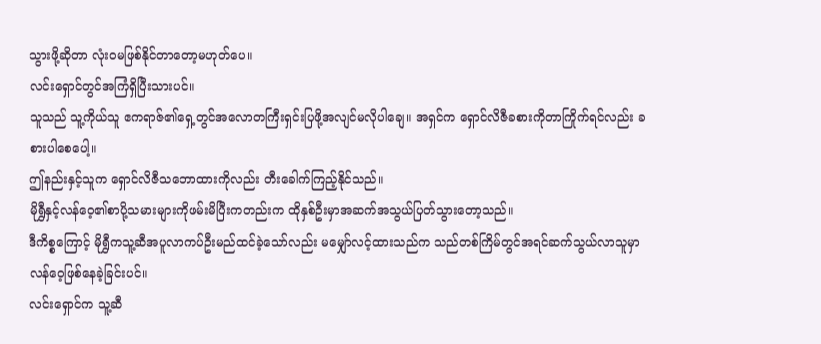သွားဖို့ဆိုတာ လုံး၀မဖြစ်နိုင်တာတော့မဟုတ်ပေ။
လင်းရှောင်တွင်အကြံရှိပြီးသားပင်။
သူသည် သူ့ကိုယ်သူ ဧကရာဇ်၏ရှေ့တွင်အလောတကြီးရှင်းပြဖို့အလျင်မလိုပါချေ။ အရှင်က ရှောင်လိဇီခစားကိုတာကြိုက်ရင်လည်း ခစားပါစေပေါ့။
ဤနည်းနှင့်သူက ရှောင်လိဇီသဘောထားကိုလည်း တီးခေါက်ကြည့်နိုင်သည်။
မိုရွှီနှင့်လန်ဝေ့၏စာပို့သမားများကိုဖမ်းမိပြီးကတည်းက ထိုနှစ်ဦးမှာအဆက်အသွယ်ပြတ်သွားတော့သည်။
ဒီကိစ္စကြောင့် မိုရွှီကသူ့ဆီအပူလာကပ်ဦးမည်ထင်ခဲ့သော်လည်း မမျှော်လင့်ထားသည်က သည်တစ်ကြိမ်တွင်အရင်ဆက်သွယ်လာသူမှာ လန်ဝေ့ဖြစ်နေခဲ့ခြင်းပင်။
လင်းရှောင်က သူ့ဆီ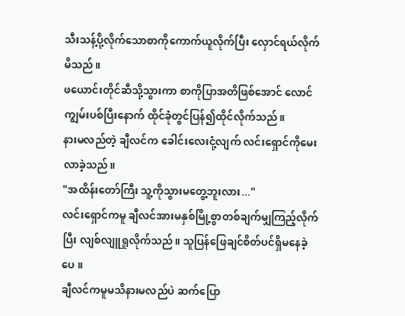သီးသန့်ပို့လိုက်သောစာကိုကောက်ယူလိုက်ပြီး လှောင်ရယ်လိုက်မိသည်။
ဖယောင်းတိုင်ဆီသို့သွားကာ စာကိုပြာအတိဖြစ်အောင် လောင်ကျွမ်းပစ်ပြီးနောက် ထိုင်ခုံတွင်ပြန်၍ထိုင်လိုက်သည်။
နားမလည်တဲ့ ချီလင်က ခေါင်းလေးငုံ့လျက် လင်းရှောင်ကိုမေးလာခဲ့သည်။
"အထိန်းတော်ကြီး သူ့ကိုသွားမတွေ့ဘူးလား..."
လင်းရှောင်ကမူ ချီလင်အားမနှစ်မြို့စွာတစ်ချက်မျှကြည့်လိုက်ပြီး လျစ်လျူရှုလိုက်သည်။ သူပြန်ဖြေချင်စိတ်ပင်ရှိမနေခဲ့ပေ။
ချီလင်ကမူမသိနားမလည်ပဲ ဆက်ပြော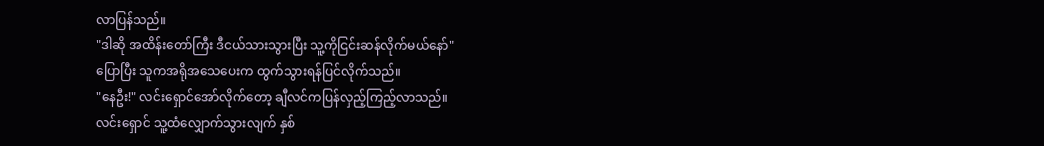လာပြန်သည်။
"ဒါဆို အထိန်းတော်ကြီး ဒီငယ်သားသွားပြီး သူ့ကိုငြင်းဆန်လိုက်မယ်နော်"
ပြောပြီး သူကအရိုအသေပေးက ထွက်သွားရန်ပြင်လိုက်သည်။
"နေဦး!" လင်းရှောင်အော်လိုက်တော့ ချီလင်ကပြန်လှည့်ကြည့်လာသည်။
လင်းရှောင် သူ့ထံလျှောက်သွားလျက် နှစ်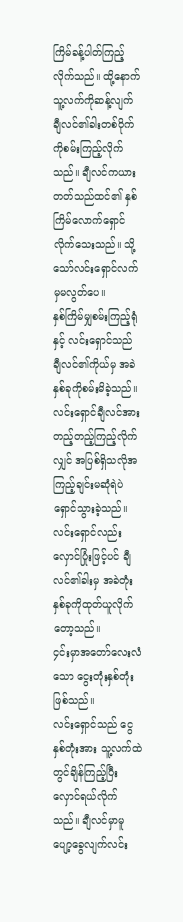ကြိမ်ခန့်ပါတ်ကြည့်လိုက်သည်။ ထို့နောက် သူ့လက်ကိုဆန့်လျက် ချီလင်၏ခါးတစ်ဝိုက်ကိုစမ်းကြည့်လိုက်သည်။ ချီလင်ကယားတတ်သည်ထင်၏ နှစ်ကြိမ်လောက်ရှောင်လိုက်သေးသည်။ သို့သော်လင်းရှောင်လက်မှမလွတ်ပေ။
နှစ်ကြိမ်မျှစမ်းကြည့်ရုံနှင့် လင်းရှောင်သည် ချီလင်၏ကိုယ်မှ အခဲနှစ်ခုကိုစမ်းမိခဲ့သည်။ လင်းရှောင်ချီလင်အားတည့်တည့်ကြည့်လိုက်လျှင် အပြစ်ရှိသလိုအကြည့်ချင်းမဆုံရဲပဲရှောင်သွားခဲ့သည်။ လင်းရှောင်လည်းလှောင်ပြုံးဖြင့်ပင် ချီလင်၏ခါးမှ အခဲတုံးနှစ်ခုကိုထုတ်ယူလိုက်တော့သည်။
၄င်းမှာအတော်လေးလံသော ငွေးတုံးနှစ်တုံးဖြစ်သည်။
လင်းရှောင်သည် ငွေနှစ်တုံးအား သူ့လက်ထဲတွင်ချိန်ကြည့်ပြီး လှောင်ရယ်လိုက်သည်။ ချီလင်မှာမူ ပျော့ခွေလျက်လင်း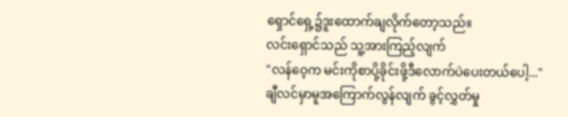ရှောင်ရှေ့၌ဒူးထောက်ချလိုက်တော့သည်။
လင်းရှောင်သည် သူ့အားကြည့်လျက်
"လန်ဝေ့က မင်းကိုစာပို့ခိုင်းဖို့ဒီလောက်ပဲပေးတယ်ပေါ့..."
ချီလင်မှာမူအကြောက်လွန်လျက် ခွင့်လွှတ်မှု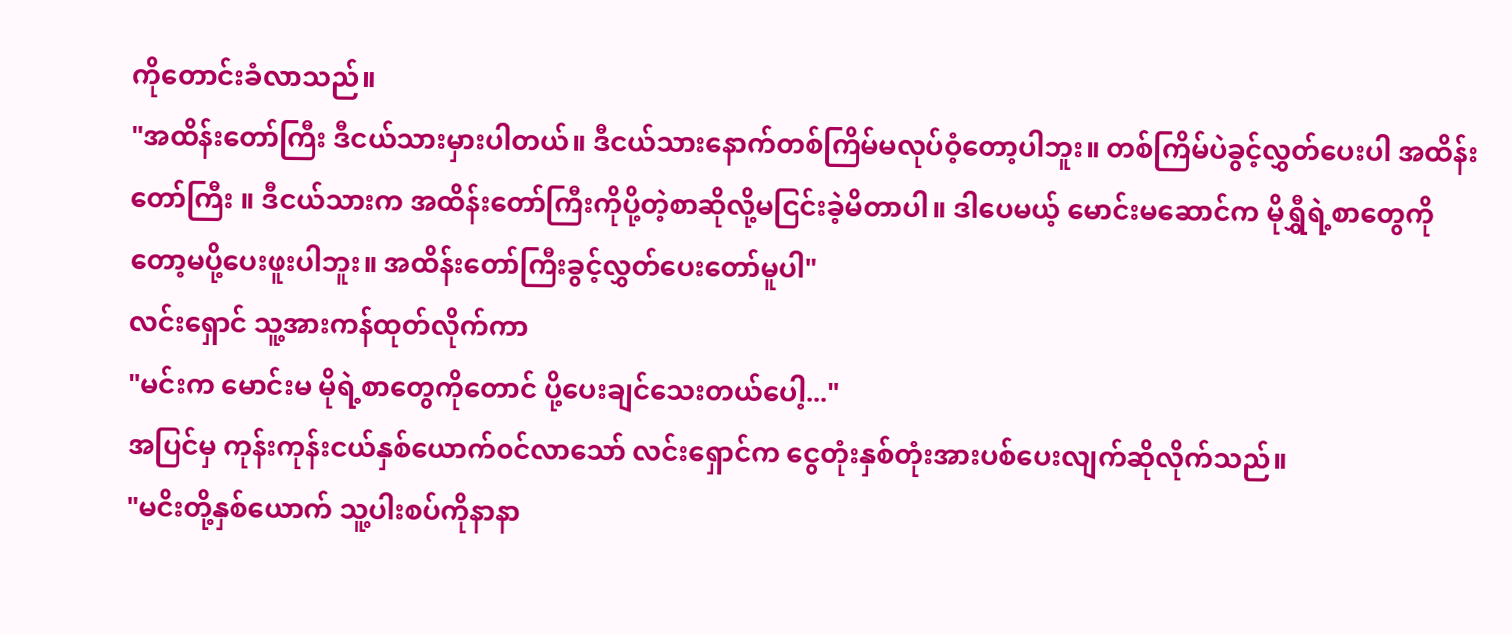ကိုတောင်းခံလာသည်။
"အထိန်းတော်ကြီး ဒီငယ်သားမှားပါတယ်။ ဒီငယ်သားနောက်တစ်ကြိမ်မလုပ်ဝံ့တော့ပါဘူး။ တစ်ကြိမ်ပဲခွင့်လွှတ်ပေးပါ အထိန်းတော်ကြီး ။ ဒီငယ်သားက အထိန်းတော်ကြီးကိုပို့တဲ့စာဆိုလို့မငြင်းခဲ့မိတာပါ။ ဒါပေမယ့် မောင်းမဆောင်က မိုရွှီရဲ့စာတွေကိုတော့မပို့ပေးဖူးပါဘူး။ အထိန်းတော်ကြီးခွင့်လွှတ်ပေးတော်မူပါ"
လင်းရှောင် သူ့အားကန်ထုတ်လိုက်ကာ
"မင်းက မောင်းမ မိုရဲ့စာတွေကိုတောင် ပို့ပေးချင်သေးတယ်ပေါ့..."
အပြင်မှ ကုန်းကုန်းငယ်နှစ်ယောက်၀င်လာသော် လင်းရှောင်က ငွေတုံးနှစ်တုံးအားပစ်ပေးလျက်ဆိုလိုက်သည်။
"မငိးတို့နှစ်ယောက် သူ့ပါးစပ်ကိုနာနာ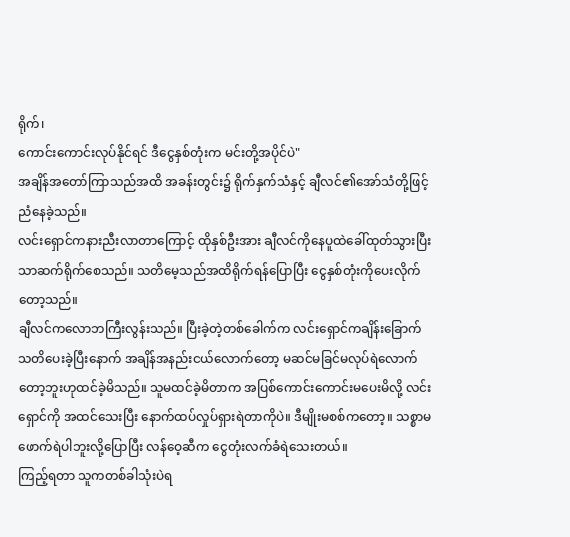ရိုက်၊
ကောင်းကောင်းလုပ်နိုင်ရင် ဒီငွေနှစ်တုံးက မင်းတို့အပိုင်ပဲ"
အချိန်အတော်ကြာသည်အထိ အခန်းတွင်း၌ ရိုက်နှက်သံနှင့် ချီလင်၏အော်သံတို့ဖြင့်ညံနေခဲ့သည်။
လင်းရှောင်ကနားညီးလာတာကြောင့် ထိုနှစ်ဦးအား ချီလင်ကိုနေပူထဲခေါ်ထုတ်သွားပြီးသာဆက်ရိုက်စေသည်။ သတိမေ့သည်အထိရိုက်ရန်ပြောပြီး ငွေနှစ်တုံးကိုပေးလိုက်တော့သည်။
ချီလင်ကလောဘကြီးလွန်းသည်။ ပြီးခဲ့တဲ့တစ်ခေါက်က လင်းရှောင်ကချိန်းခြောက်သတိပေးခဲ့ပြီးနောက် အချိန်အနည်းငယ်လောက်တော့ မဆင်မခြင်မလုပ်ရဲလောက်တော့ဘူးဟုထင်ခဲ့မိသည်။ သူမထင်ခဲ့မိတာက အပြစ်ကောင်းကောင်းမပေးမိလို့ လင်းရှောင်ကို အထင်သေးပြီး နောက်ထပ်လှုပ်ရှားရဲတာကိုပဲ။ ဒီမျိုးမစစ်ကတော့။ သစ္စာမဖောက်ရဲပါဘူးလို့ပြောပြီး လန်ဝေ့ဆီက ငွေတုံးလက်ခံရဲသေးတယ်။
ကြည့်ရတာ သူကတစ်ခါသုံးပဲရ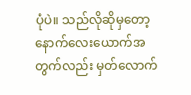ပုံပဲ။ သည်လိုဆိုမှတော့ နောက်လေးယောက်အတွက်လည်း မှတ်လောက်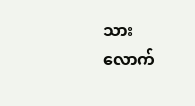သားလောက်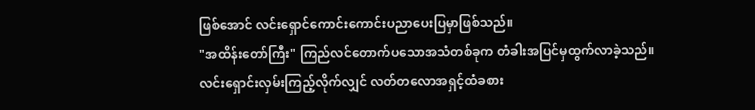ဖြစ်အောင် လင်းရှောင်ကောင်းကောင်းပညာပေးပြမှာဖြစ်သည်။
"အထိန်းတော်ကြီး" ကြည်လင်တောက်ပသောအသံတစ်ခုက တံခါးအပြင်မှထွက်လာခဲ့သည်။
လင်းရှောင်းလှမ်းကြည့်လိုက်လျှင် လတ်တလောအရှင့်ထံခစား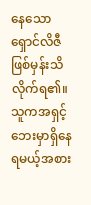နေသော ရှောင်လိဇီဖြစ်မှန်းသိလိုက်ရ၏။
သူကအရှင့်ဘေးမှာရှိနေရမယ့်အစား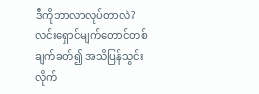ဒီကိုဘာလာလုပ်တာလဲ?
လင်းရှောင်မျက်တောင်တစ်ချက်ခတ်၍ အသိပြန်သွင်းလိုက်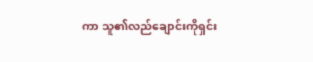ကာ သူ၏လည်ချောင်းကိုရှင်း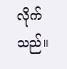လိုက်သည်။